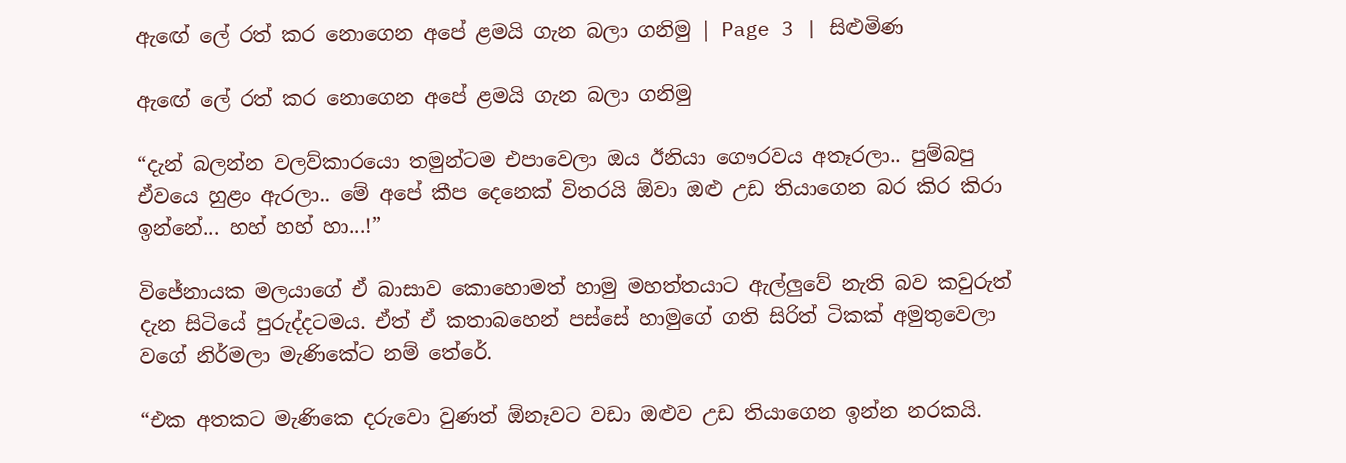ඇ‍ඟේ ලේ රත් කර නොගෙන අපේ ළමයි ගැන බලා ගනිමු | Page 3 | සිළුමිණ

ඇ‍ඟේ ලේ රත් කර නොගෙන අපේ ළමයි ගැන බලා ගනිමු

“දැන් බලන්න වලව්කාරයො තමුන්ටම එපාවෙලා ඔය ඊනියා ගෞරවය අතෑරලා.. පුම්බපු ඒවයෙ හුළං ඇරලා.. මේ අපේ කීප දෙනෙක් විතරයි ඕවා ඔළු උඩ තියාගෙන බර කිර කිරා ඉන්නේ... හහ් හහ් හා...!”

විජේනායක මලයාගේ ඒ බාසාව කොහොමත් හාමු මහත්තයාට ඇල්ලුවේ නැති බව කවුරුත් දැන සිටියේ පුරුද්දටමය. ඒත් ඒ කතාබහෙන් පස්සේ හාමුගේ ගති සිරිත් ටිකක් අමුතුවෙලා වගේ නිර්මලා මැණිකේට නම් තේරේ.

“එක අතකට මැණිකෙ දරුවො වුණත් ඕනෑවට වඩා ඔළුව උඩ තියාගෙන ඉන්න නරකයි.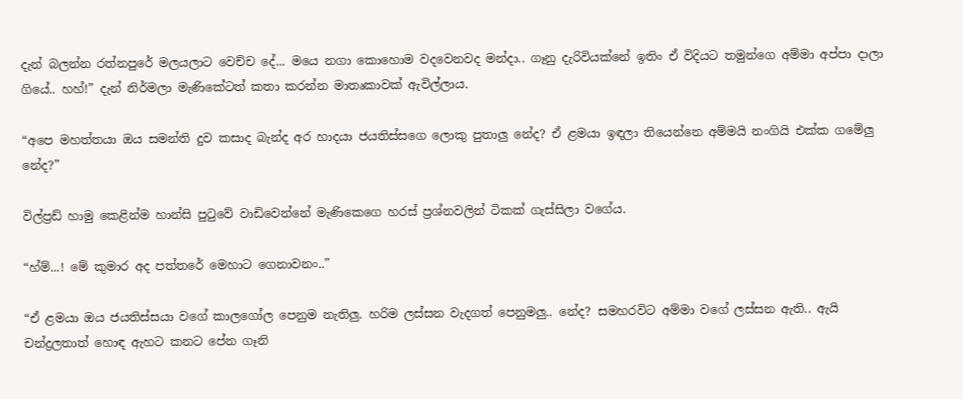දැන් බලන්න රත්නපුරේ මලයලාට වෙච්ච දේ... මයෙ නගා කොහොම වදවෙනවද මන්දා.. ගෑනු දැරිවියක්නේ ඉතිං ඒ විදියට තමුන්ගෙ අම්මා අප්පා දාලා ගියේ.. හහ්!” දැන් නිර්මලා මැණිකේටත් කතා කරන්න මාතෘකාවක් ඇවිල්ලාය.

“අපෙ මහත්තයා ඔය සමන්ති දුව කසාද බැන්ද අර හාදයා ජයතිස්සගෙ ලොකු පුතාලු නේද? ඒ ළමයා ඉඳලා තියෙන්නෙ අම්මයි නංගියි එක්ක ගමේලු නේද?”

විල්ප්‍රඩ් හාමු කෙළින්ම හාන්සි පුටුවේ වාඩිවෙන්නේ මැණිකෙගෙ හරස් ප්‍රශ්නවලින් ටිකක් ගැස්සිලා වගේය.

“හ්ම්...! මේ කුමාර අද පත්තරේ මෙහාට ගෙනාවනං..”

“ඒ ළමයා ඔය ජයතිස්සයා වගේ කාලගෝල පෙනුම නැතිලු. හරිම ලස්සන වැදගත් පෙනුමලු.. නේද? සමහරවිට අම්මා වගේ ලස්සන ඇති.. ඇයි චන්ද්‍රලතාත් හොඳ ඇහට කනට පේන ගෑනි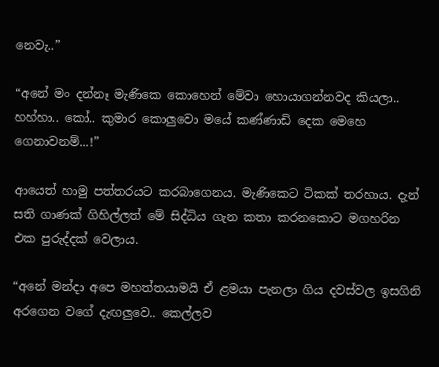නෙවැ..”

“අනේ මං දන්නෑ මැණිකෙ කොහෙන් මේවා හොයාගන්නවද කියලා.. හහ්හා.. කෝ.. කුමාර කොලුවො මයේ කණ්ණාඩි දෙක මෙහෙ ගෙනාවනම්...!”

ආයෙත් හාමු පත්තරයට කරබාගෙනය. මැණිකෙට ටිකක් තරහාය. දැන් සති ගාණක් ගිහිල්ලත් මේ සිද්ධිය ගැන කතා කරනකොට මගහරින එක පුරුද්දක් වෙලාය.

“අනේ මන්දා අපෙ මහත්තයාමයි ඒ ළමයා පැනලා ගිය දවස්වල ඉසගිනි අරගෙන වගේ දැඟලුවෙ.. කෙල්ලව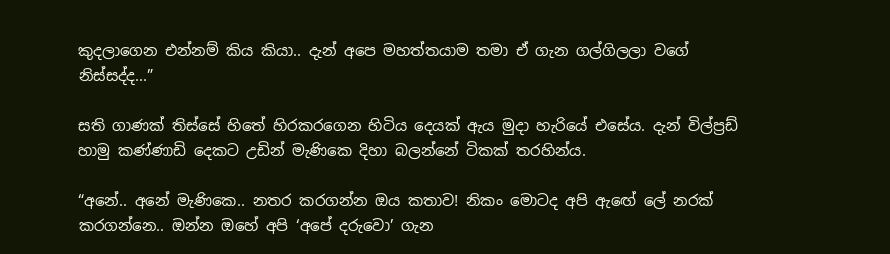කුදලාගෙන එන්නම් කිය කියා.. දැන් අපෙ මහත්තයාම තමා ඒ ගැන ගල්ගිලලා වගේ නිස්සද්ද...”

සති ගාණක් තිස්සේ හිතේ හිරකරගෙන හිටිය දෙයක් ඇය මුදා හැරියේ එසේය. දැන් විල්ප්‍රඩ් හාමු කණ්ණාඩි දෙකට උඩින් මැණිකෙ දිහා බලන්නේ ටිකක් තරහින්ය.

“අනේ.. අනේ මැණිකෙ.. නතර කරගන්න ඔය කතාව! නිකං මොටද අපි ඇ‍ඟේ ලේ නරක් කරගන්නෙ.. ඔන්න ඔහේ අපි ‘අපේ දරුවො’ ගැන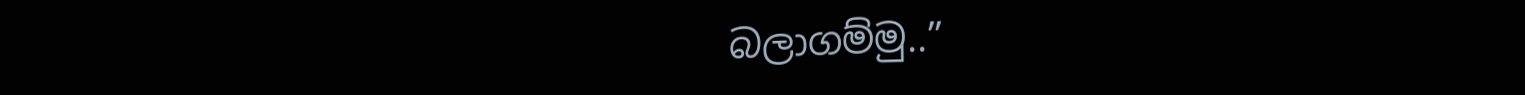බලාගම්මු..”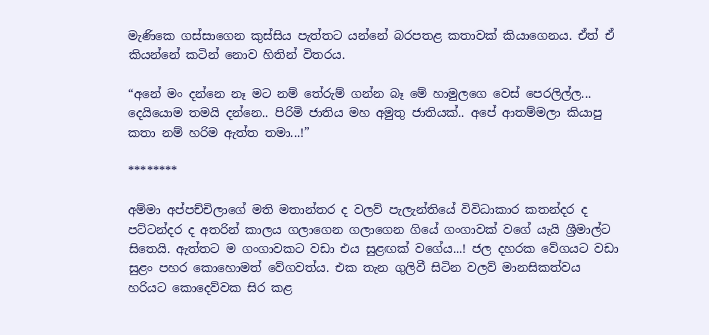මැණිකෙ ගස්සාගෙන කුස්සිය පැත්තට යන්නේ බරපතළ කතාවක් කියාගෙනය. ඒත් ඒ කියන්නේ කටින් නොව හිතින් විතරය.

“අනේ මං දන්නෙ නෑ මට නම් තේරුම් ගන්න බෑ මේ හාමුලගෙ වෙස් පෙරලිල්ල... දෙයියොම තමයි දන්නෙ.. පිරිමි ජාතිය මහ අමුතු ජාතියක්.. අපේ ආතම්මලා කියාපු කතා නම් හරිම ඇත්ත තමා...!”

********

අම්මා අප්පච්චිලාගේ මති මතාන්තර ද වලව් පැලැන්තියේ විවිධාකාර කතන්දර ද පට්ටන්දර ද අතරින් කාලය ගලාගෙන ගලාගෙන ගියේ ගංගාවක් වගේ යැයි ශ්‍රීමාල්ට සිතෙයි. ඇත්තට ම ගංගාවකට වඩා එය සුළඟක් වගේය...! ජල දහරක වේගයට වඩා සුළං පහර කොහොමත් වේගවත්ය. එක තැන ගුලිවී සිටින වලව් මානසිකත්වය හරියට කොදෙව්වක සිර කළ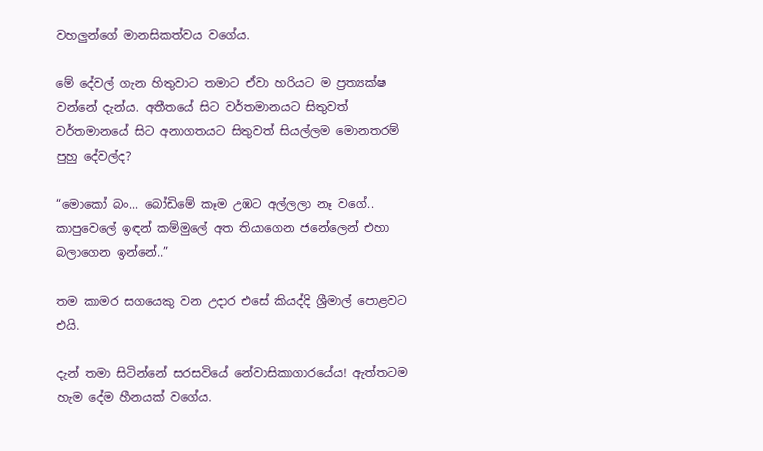වහලුන්ගේ මානසිකත්වය වගේය.

මේ දේවල් ගැන හිතුවාට තමාට ඒවා හරියට ම ප්‍රත්‍යක්ෂ වන්නේ දැන්ය. අතීතයේ සිට වර්තමානයට සිතුවත් වර්තමානයේ සිට අනාගතයට සිතුවත් සියල්ලම මොනතරම් පුහු දේවල්ද?

“මොකෝ බං... බෝඩිමේ කෑම උඹට අල්ලලා නෑ වගේ.. කාපුවෙලේ ඉඳන් කම්මුලේ අත තියාගෙන ජනේලෙන් එහා බලාගෙන ඉන්නේ..”

තම කාමර සගයෙකු වන උදාර එසේ කියද්දි ශ්‍රීමාල් පොළවට එයි.

දැන් තමා සිටින්නේ සරසවියේ නේවාසිකාගාරයේය! ඇත්තටම හැම දේම හීනයක් වගේය.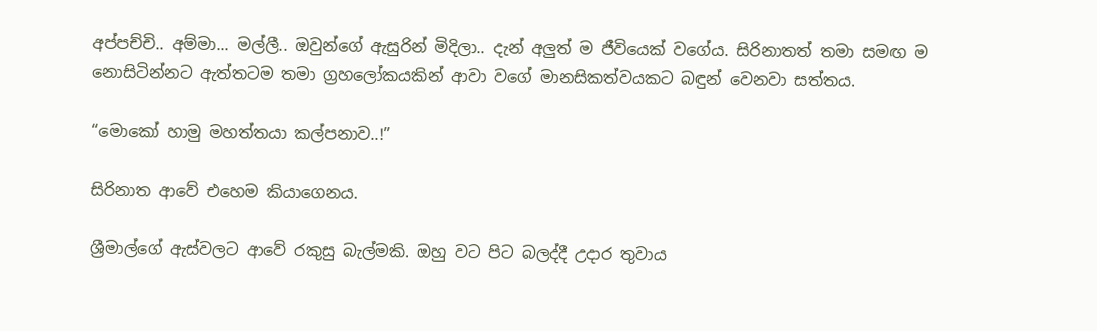අප්පච්චි.. අම්මා... මල්ලී.. ඔවුන්ගේ ඇසුරින් මිදිලා.. දැන් අලුත් ම ජීවියෙක් වගේය. සිරිනාතත් තමා සමඟ ම නොසිටින්නට ඇත්තටම තමා ග්‍රහලෝකයකින් ආවා වගේ මානසිකත්වයකට බඳුන් වෙනවා සත්තය.

“මොකෝ හාමු මහත්තයා කල්පනාව..!”

සිරිනාත ආවේ එහෙම කියාගෙනය.

ශ්‍රීමාල්ගේ ඇස්වලට ආවේ රකුසු බැල්මකි. ඔහු වට පිට බලද්දී උදාර තුවාය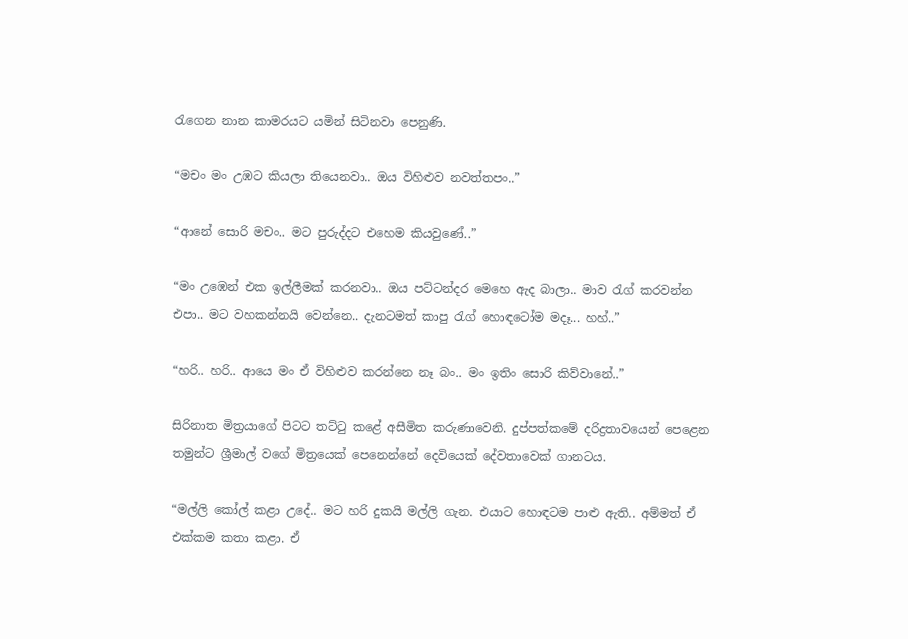රැගෙන නාන කාමරයට යමින් සිටිනවා පෙනුණි.

“මචං මං උඹට කියලා තියෙනවා.. ඔය විහිළුව නවත්තපං..”

“ආනේ සොරි මචං.. මට පුරුද්දට එහෙම කියවුණේ..”

“මං උඹෙන් එක ඉල්ලීමක් කරනවා.. ඔය පට්ටන්දර මෙහෙ ඇද බාලා.. මාව රැග් කරවන්න එපා.. මට වහකන්නයි වෙන්නෙ.. දැනටමත් කාපු රැග් හොඳටෝම මදෑ... හහ්..”

“හරි.. හරි.. ආයෙ මං ඒ විහිළුව කරන්නෙ නෑ බං.. මං ඉතිං සොරි කිව්වානේ..”

සිරිනාත මිත්‍රයාගේ පිටට තට්ටු කළේ අසීමිත කරුණාවෙනි. දුප්පත්කමේ දරිද්‍රතාවයෙන් පෙළෙන තමුන්ට ශ්‍රීමාල් වගේ මිත්‍රයෙක් පෙනෙන්නේ දෙවියෙක් දේවතාවෙක් ගානටය.

“මල්ලි කෝල් කළා උදේ.. මට හරි දුකයි මල්ලි ගැන. එයාට හොඳටම පාළු ඇති.. අම්මත් ඒ එක්කම කතා කළා. ඒ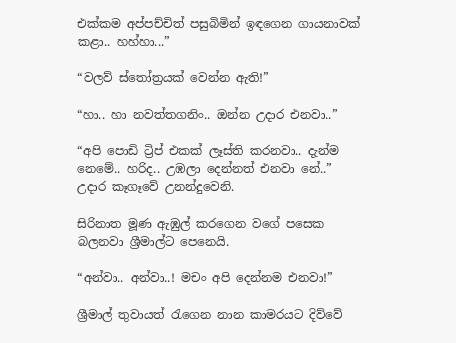එක්කම අප්පච්චිත් පසුබිමින් ඉඳගෙන ගායනාවක් කළා.. හහ්හා...”

“වලව් ස්තෝත්‍රයක් වෙන්න ඇති!”

“හා.. හා නවත්තගනිං.. ඔන්න උදාර එනවා..”

“අපි පොඩි ට්‍රිප් එකක් ලෑස්ති කරනවා.. දැන්ම නෙමේ.. හරිද.. උඹලා දෙන්නත් එනවා නේ..” උදාර කෑගෑවේ උනන්දුවෙනි.

සිරිනාත මූණ ඇඹුල් කරගෙන වගේ පසෙක බලනවා ශ්‍රීමාල්ට පෙනෙයි.

“අන්වා.. අන්වා..! මචං අපි දෙන්නම එනවා!”

ශ්‍රීමාල් තුවායත් රැගෙන නාන කාමරයට දිව්වේ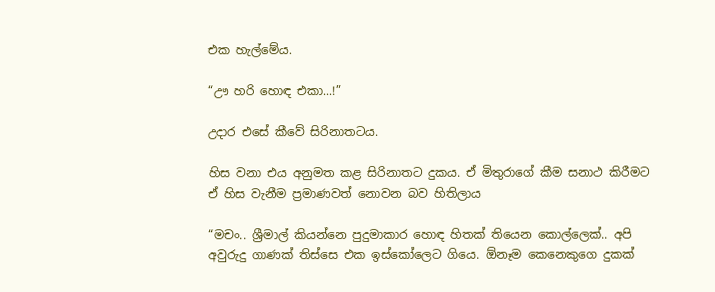එක හැල්මේය.

“ඌ හරි හොඳ එකා...!”

උදාර එසේ කීවේ සිරිනාතටය.

හිස වනා එය අනුමත කළ සිරිනාතට දුකය. ඒ මිතුරාගේ කීම සනාථ කිරීමට ඒ හිස වැනීම ප්‍රමාණවත් නොවන බව හිතිලාය

“මචං.. ශ්‍රීමාල් කියන්නෙ පුදුමාකාර හොඳ හිතක් තියෙන කොල්ලෙක්.. අපි අවුරුදු ගාණක් තිස්සෙ එක ඉස්කෝලෙට ගියෙ. ඕනෑම කෙනෙකුගෙ දුකක්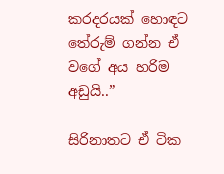කරදරයක් හොඳට තේරුම් ගන්න ඒ වගේ අය හරිම අඩුයි..”

සිරිනාතට ඒ ටික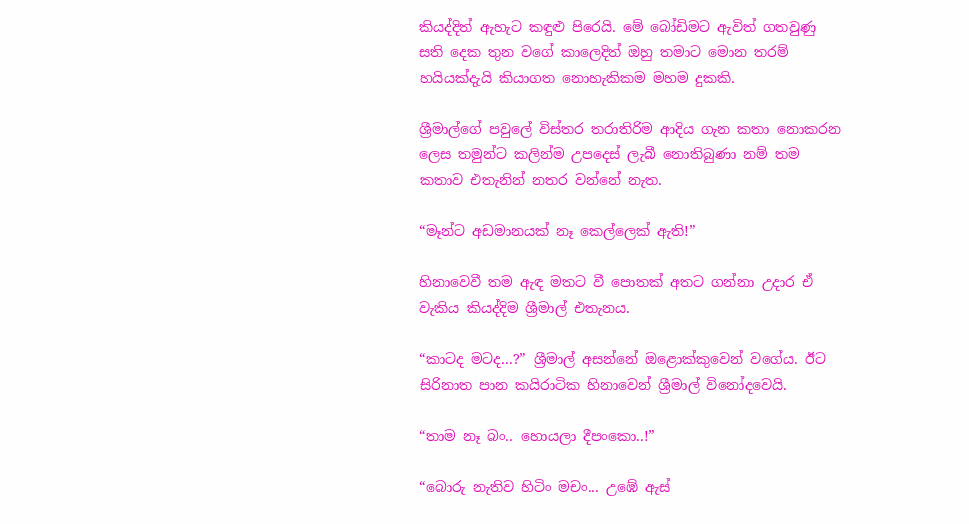කියද්දිත් ඇහැට කඳුළු පිරෙයි. මේ බෝ‍ඩිමට ඇවිත් ගතවුණු සති දෙක තුන වගේ කාලෙදිත් ඔහු තමාට මොන තරම් හයියක්දැයි කියාගත නොහැකිකම මහම දුකකි.

ශ්‍රීමාල්ගේ පවුලේ විස්තර තරාතිරිම ආදිය ගැන කතා නොකරන ලෙස තමුන්ට කලින්ම උපදෙස් ලැබී නොතිබුණා නම් තම කතාව එතැනින් නතර වන්නේ නැත.

“මෑන්ට අඩමානයක් නෑ කෙල්ලෙක් ඇති!”

හිනාවෙවී තම ඇඳ මතට වී පොතක් අතට ගන්නා උදාර ඒ වැකිය කියද්දිම ශ්‍රීමාල් එතැනය.

“කාටද මටද...?” ශ්‍රීමාල් අසන්නේ ඔළොක්කුවෙන් වගේය. ඊට සිරිනාත පාන කයිරාටික හිනාවෙන් ශ්‍රීමාල් විනෝදවෙයි.

“තාම නෑ බං.. හොයලා දීපංකො..!”

“බොරු නැතිව හිටිං මචං... උඹේ ඇස්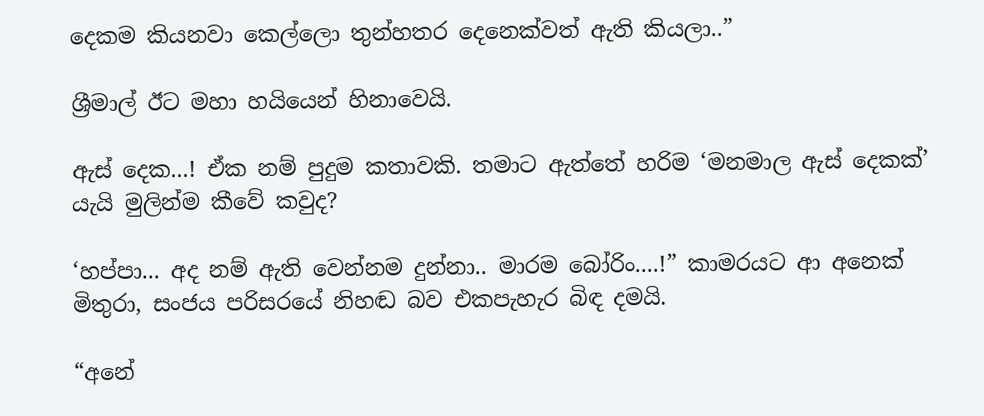දෙකම කියනවා කෙල්ලො තුන්හතර දෙනෙක්වත් ඇති කියලා..”

ශ්‍රීමාල් ඊට මහා හයියෙන් හිනාවෙයි.

ඇස් දෙක...! ඒක නම් පුදුම කතාවකි. තමාට ඇත්තේ හරිම ‘මනමාල ඇස් දෙකක්’ යැයි මුලින්ම කීවේ කවුද?

‘හප්පා... අද නම් ඇති වෙන්නම දුන්නා.. මාරම බෝරිං....!” කාමරයට ආ අනෙක් මිතුරා, සංජය පරිසරයේ නිහඬ බව එකපැහැර බිඳ දමයි.

“අනේ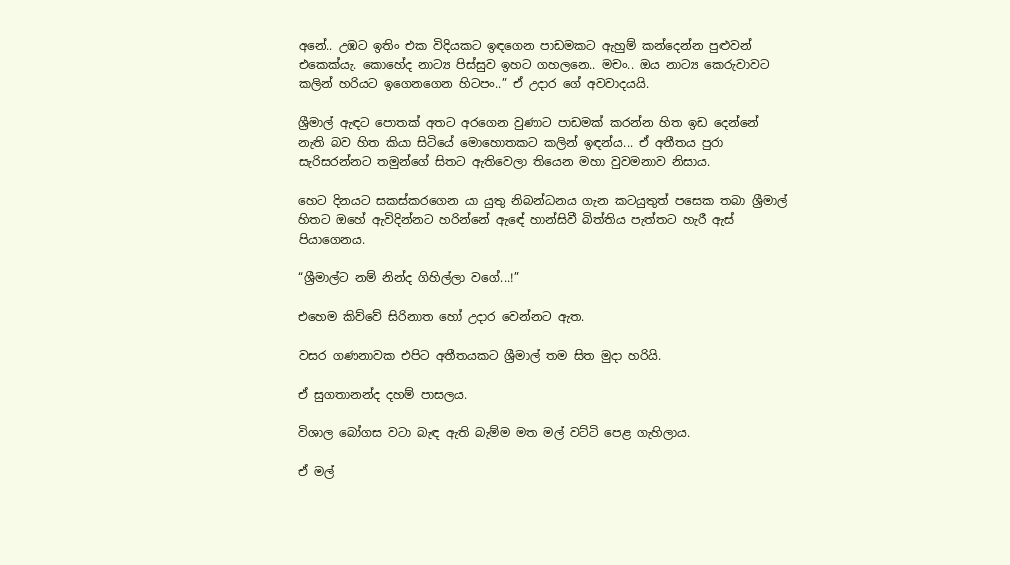අනේ.. උඹට ඉතිං එක විදියකට ඉඳගෙන පාඩමකට ඇහුම් කන්දෙන්න පුළුවන් එකෙක්යැ. කොහේද නාට්‍ය පිස්සුව ඉහට ගහලනෙ.. මචං.. ඔය නාට්‍ය කෙරුවාවට කලින් හරියට ඉගෙනගෙන හිටපං..” ඒ උදාර ගේ අවවාදයයි.

ශ්‍රීමාල් ඇඳට පොතක් අතට අරගෙන වුණාට පාඩමක් කරන්න හිත ඉඩ දෙන්නේ නැති බව හිත කියා සිටියේ මොහොතකට කලින් ඉඳන්ය... ඒ අතීතය පුරා සැරිසරන්නට තමුන්ගේ සිතට ඇතිවෙලා තියෙන මහා වුවමනාව නිසාය.

හෙට දිනයට සකස්කරගෙන යා යුතු නිබන්ධනය ගැන කටයුතුත් පසෙක තබා ශ්‍රීමාල් හිතට ඔහේ ඇවිදින්නට හරින්නේ ඇ‍ඳේ හාන්සිවී බිත්තිය පැත්තට හැරී ඇස් පියාගෙනය.

“ශ්‍රීමාල්ට නම් නින්ද ගිහිල්ලා වගේ...!”

එහෙම කිව්වේ සිරිනාත හෝ උදාර වෙන්නට ඇත.

වසර ගණනාවක එපිට අතීතයකට ශ්‍රීමාල් තම සිත මුදා හරියි.

ඒ සුගතානන්ද දහම් පාසලය.

විශාල බෝගස වටා බැඳ ඇති බැම්ම මත මල් වට්ටි පෙළ ගැහිලාය.

ඒ මල්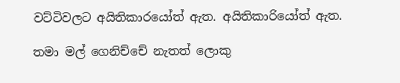වට්ටිවලට අයිතිකාරයෝත් ඇත. අයිතිකාරියෝත් ඇත.

තමා මල් ගෙනිච්චේ නැතත් ලොකු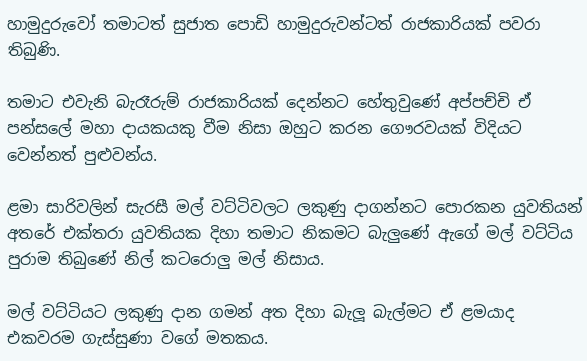හාමුදුරුවෝ තමාටත් සුජාත පොඩි හාමුදුරුවන්ටත් රාජකාරියක් පවරා තිබුණි.

තමාට එවැනි බැරෑරුම් රාජකාරියක් දෙන්නට හේතුවුණේ අප්පච්චි ඒ පන්සලේ මහා දායකයකු වීම නිසා ඔහුට කරන ගෞරවයක් විදියට වෙන්නත් පුළුවන්ය.

ළමා සාරිවලින් සැරසී මල් වට්ටිවලට ලකුණු දාගන්නට පොරකන යුවතියන් අතරේ එක්තරා යුවතියක දිහා තමාට නිකමට බැලුණේ ඇගේ මල් වට්ටිය පුරාම තිබුණේ නිල් කටරොලු මල් නිසාය.

මල් වට්ටියට ලකුණු දාන ගමන් අත දිහා බැලූ බැල්මට ඒ ළමයාද එකවරම ගැස්සුණා වගේ මතකය.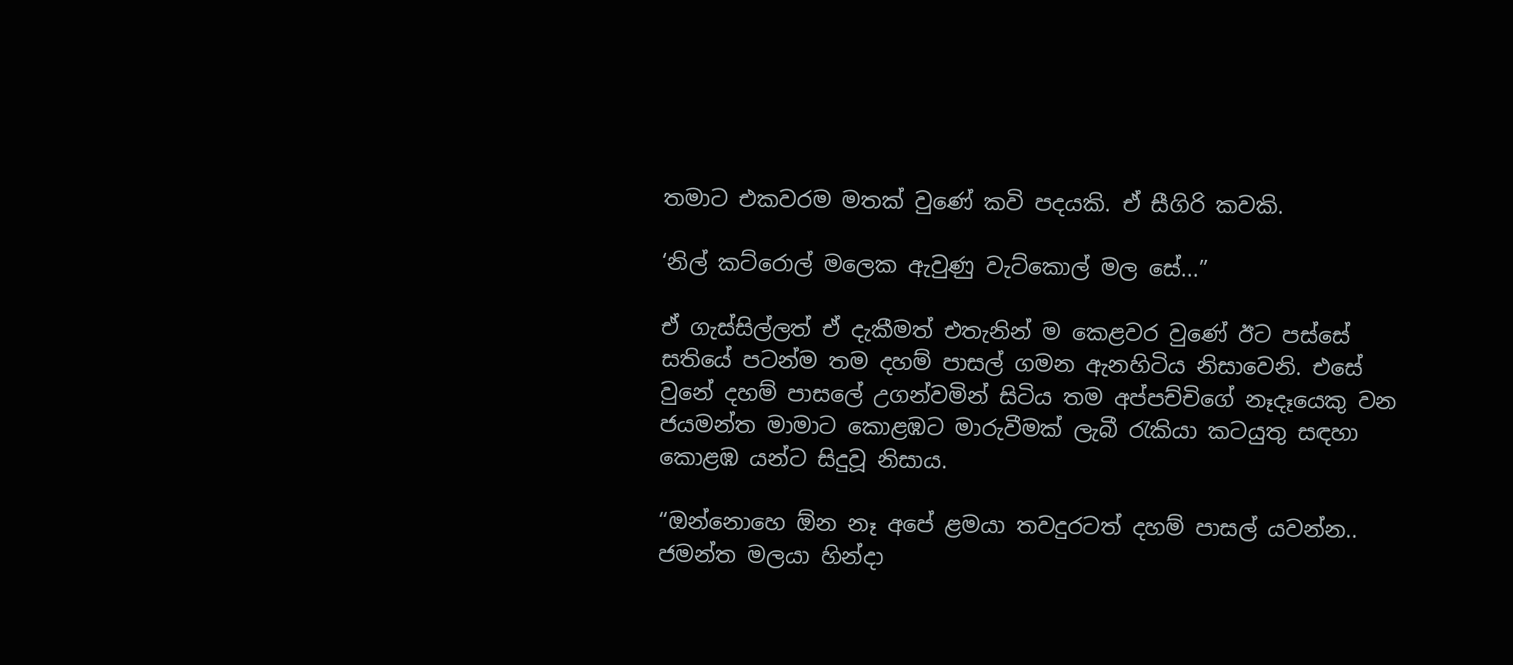තමාට එකවරම මතක් වුණේ කවි පදයකි. ඒ සීගිරි කවකි.

‘නිල් කට්රොල් මලෙක ඇවුණු වැට්කොල් මල සේ...”

ඒ ගැස්සිල්ලත් ඒ දැකීමත් එතැනින් ම කෙළවර වුණේ ඊට පස්සේ සතියේ පටන්ම තම දහම් පාසල් ගමන ඇනහිටිය නිසාවෙනි. එසේ වුනේ දහම් පාසලේ උගන්වමින් සිටිය තම අප්පච්චිගේ නෑදෑයෙකු වන ජයමන්ත මාමාට කොළඹට මාරුවීමක් ලැබී රැකියා කටයුතු සඳහා කොළඹ යන්ට සිදුවූ නිසාය.

“ඔන්නොහෙ ඕන නෑ අපේ ළමයා තවදුරටත් දහම් පාසල් යවන්න.. ජමන්ත මලයා හින්දා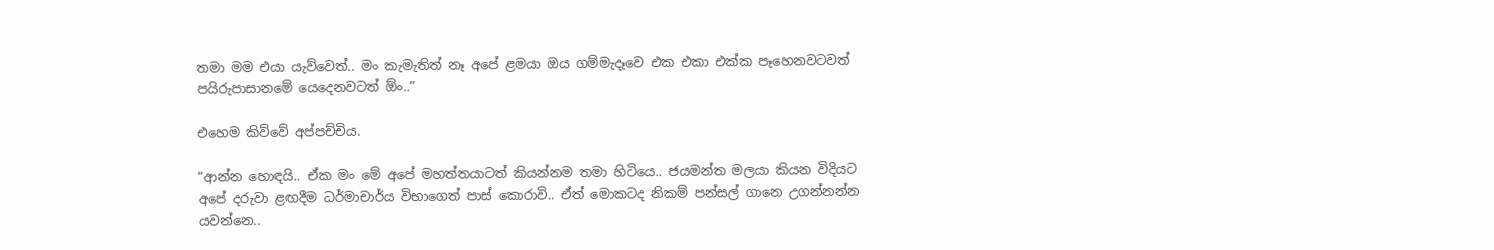තමා මම එයා යැව්වෙත්.. මං කැමැතිත් නෑ අපේ ළමයා ඔය ගම්මැදෑවෙ එක එකා එක්ක පෑහෙනවටවත් පයිරුපාසානමේ යෙදෙනවටත් ඕං..”

එහෙම කිව්වේ අප්පච්චිය.

“ආන්න හොඳයි.. ඒක මං මේ අපේ මහත්තයාටත් කියන්නම තමා හිටියෙ.. ජයමන්ත මලයා කියන විදියට අපේ දරුවා ළඟදීම ධර්මාචාර්ය විභාගෙත් පාස් කොරාවි.. ඒත් මොකටද නිකම් පන්සල් ගානෙ උගන්නන්න යවන්නෙ..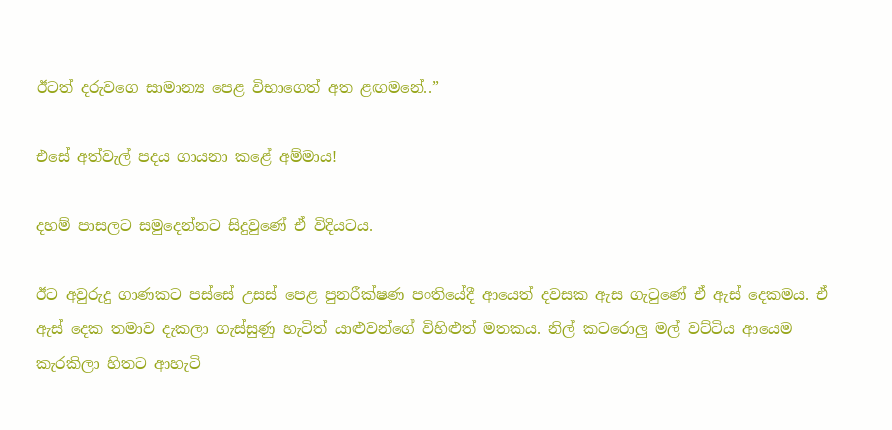ඊටත් දරුවගෙ සාමාන්‍ය පෙළ විභාගෙත් අත ළඟ‍මනේ..”

එසේ අත්වැල් පදය ගායනා කළේ අම්මාය!

දහම් පාසලට සමුදෙන්නට සිදුවුණේ ඒ විදියටය.

ඊට අවුරුදු ගාණකට පස්සේ උසස් පෙළ පුනරීක්ෂණ පංතියේදී ආයෙත් දවසක ඇස ගැටුණේ ඒ ඇස් දෙකමය. ඒ ඇස් දෙක තමාව දැකලා ගැස්සුණු හැටිත් යාළුවන්ගේ විහිළුත් මතකය. නිල් කටරොලු මල් වට්ටිය ආයෙම කැරකිලා හිතට ආහැටි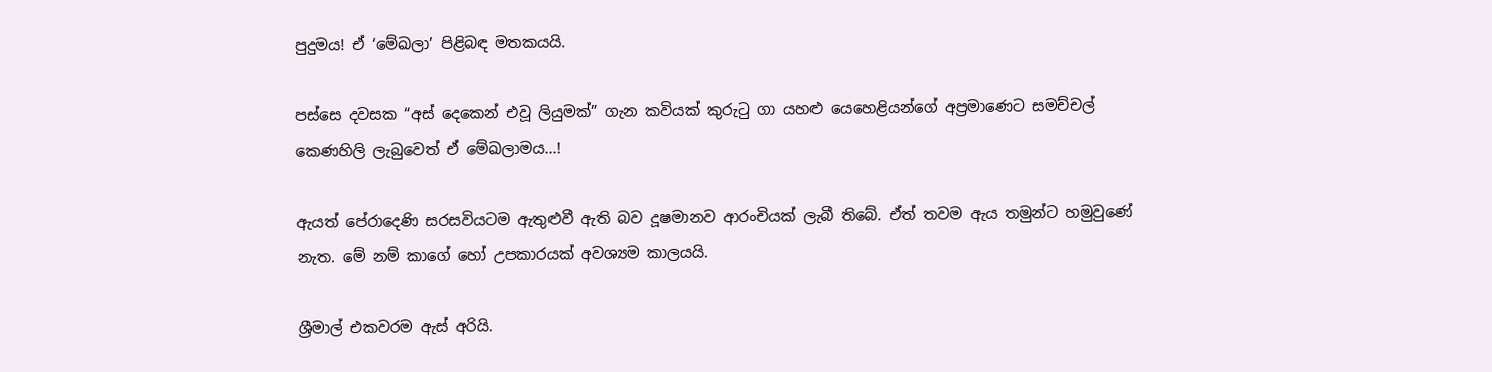පුදුමය! ඒ ‘මේඛලා’ පිළිබඳ මතකයයි.

පස්සෙ දවසක “අස් දෙකෙන් එවූ ලියුමක්” ගැන කවියක් කුරුටු ගා යහළු යෙහෙළියන්ගේ අප්‍රමාණෙට සමච්චල් කෙණහිලි ලැබුවෙත් ඒ මේඛලාමය...!

ඇයත් පේරාදෙණි සරසවියටම ඇතුළුවී ඇති බව දූෂමානව ආරංචියක් ලැබී තිබේ. ඒත් තවම ඇය තමුන්ට හමුවුණේ නැත. මේ නම් කාගේ හෝ උපකාරයක් අවශ්‍යම කාලයයි.

ශ්‍රීමාල් එකවරම ඇස් අරියි.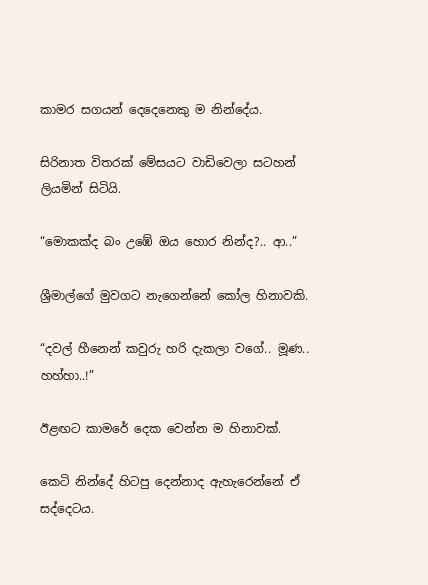කාමර සගයන් දෙදෙනෙකු ම නින්දේය.

සිරිනාත විතරක් මේසයට වාඩිවෙලා සටහන් ලියමින් සිටියි.

“මොකක්ද බං උඹේ ඔය හොර නින්ද?.. ආ..”

ශ්‍රීමාල්ගේ මුවගට නැගෙන්නේ කෝල හිනාවකි.

“දවල් හීනෙන් කවුරු හරි දැකලා වගේ.. මූණ.. හහ්හා..!”

ඊළඟට කාමරේ දෙක වෙන්න ම හිනාවක්.

කෙටි නින්දේ හිටපු දෙන්නාද ඇහැරෙන්නේ ඒ සද්දෙටය.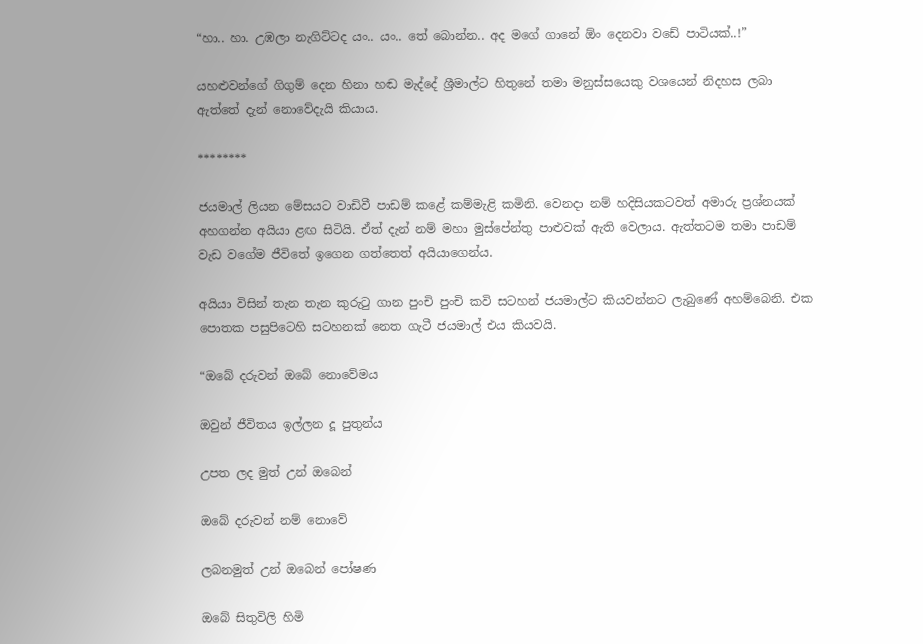“හා.. හා. උඹලා නැගිට්ටද යං.. යං.. තේ බොන්න.. අද මගේ ගානේ ඕං දෙනවා වඩේ පාටියක්..!”

යහළුවන්ගේ ගිගුම් දෙන හිනා හඬ මැද්දේ ශ්‍රීමාල්ට හිතුනේ තමා මනුස්සයෙකු වශයෙන් නිදහස ලබා ඇත්තේ දැන් නොවේදැයි කියාය.

********

ජයමාල් ලියන මේසයට වාඩිවී පාඩම් කළේ කම්මැළි කමිනි. වෙනදා නම් හදිසියකටවත් අමාරු ප්‍රශ්නයක් අහගන්න අයියා ළඟ සිටියි. ඒත් දැන් නම් මහා මුස්පේන්තු පාළුවක් ඇති වෙලාය. ඇත්තටම තමා පාඩම් වැඩ වගේම ජීවිතේ ඉගෙන ගත්තෙත් අයියාගෙන්ය.

අයියා විසින් තැන තැන කුරුටු ගාන පුංචි පුංචි කවි සටහන් ජයමාල්ට කියවන්නට ලැබුණේ අහම්බෙනි. එක පොතක පසුපිටෙහි සටහනක් නෙත ගැටී ජයමාල් එය කියවයි.

“ඔබේ දරුවන් ඔබේ නොවේමය

ඔවුන් ජීවිතය ඉල්ලන දූ පුතුන්ය

උපත ලද මුත් උන් ඔබෙන්

ඔබේ දරුවන් නම් නොවේ

ලබනමුත් උන් ඔබෙන් පෝෂණ

ඔබේ සිතුවිලි හිමි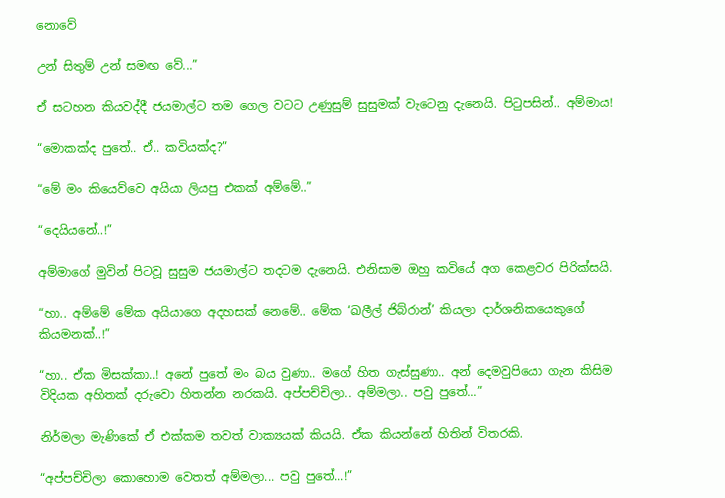නොවේ

උන් සිතුම් උන් සමඟ වේ...”

ඒ සටහන කියවද්දී ජයමාල්ට තම ගෙල වටට උණුසුම් සුසුමක් වැටෙනු දැනෙයි. පිටුපසින්.. අම්මාය!

“මොකක්ද පුතේ.. ඒ.. කවියක්ද?”

“මේ මං කියෙව්වෙ අයියා ලියපු එකක් අම්මේ..”

“දෙයියනේ..!”

අම්මාගේ මුවින් පිටවූ සුසුම ජයමාල්ට තදටම දැනෙයි. එනිසාම ඔහු කවියේ අග කෙළවර පිරික්සයි.

“හා.. අම්මේ මේක අයියාගෙ අදහසක් නෙමේ.. මේක ‘ඛලීල් ජිබ්රාන්’ කියලා දාර්ශනිකයෙකුගේ කියමනක්..!”

“හා.. ඒක මිසක්කා..! අනේ පුතේ මං බය වුණා.. මගේ හිත ගැස්සුණා.. අන් දෙමවුපියො ගැන කිසිම විදියක අහිතක් දරුවො හිතන්න නරකයි. අප්පච්චිලා.. අම්මලා.. පවු පුතේ...”

නිර්මලා මැණිකේ ඒ එක්කම තවත් වාක්‍යයක් කියයි. ඒක කියන්නේ හිතින් විතරකි.

“අප්පච්චිලා කොහොම වෙතත් අම්මලා... පවු පුතේ...!”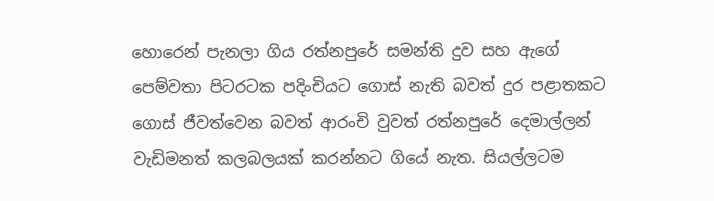හොරෙන් පැනලා ගිය රත්නපුරේ සමන්ති දුව සහ ඇගේ පෙම්වතා පිටරටක පදිංචියට ගොස් නැති බවත් දුර පළාතකට ගොස් ජීවත්වෙන බවත් ආරංචි වුවත් රත්නපුරේ දෙමාල්ලන් වැඩිමනත් කලබලයක් කරන්නට ගියේ නැත. සියල්ලටම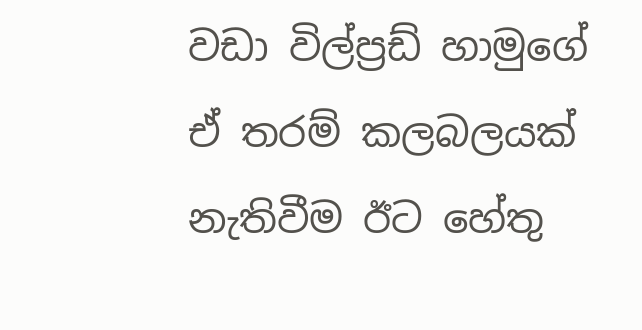වඩා විල්ප්‍රඩ් හාමුගේ ඒ තරම් කලබලයක් නැතිවීම ඊට හේතු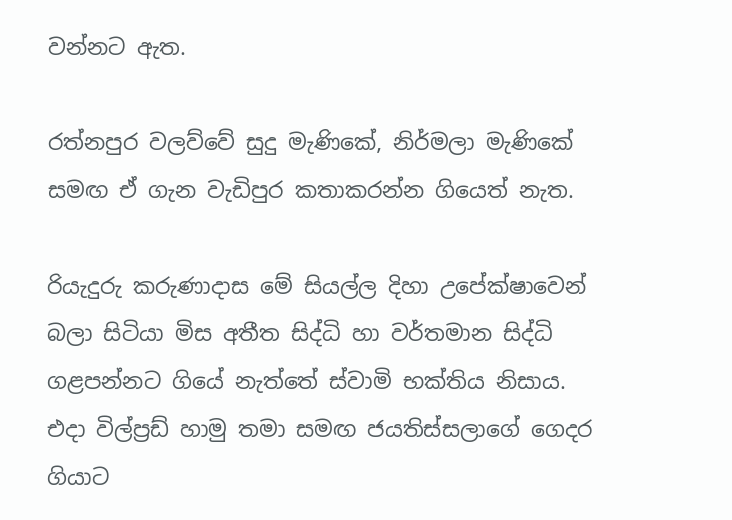වන්නට ඇත.

රත්නපුර වලව්වේ සුදු මැණිකේ, නිර්මලා මැණිකේ සමඟ ඒ ගැන වැඩිපුර කතාකරන්න ගියෙත් නැත.

රියැදුරු කරුණාදාස මේ සියල්ල දිහා උපේක්ෂාවෙන් බලා සිටියා මිස අතීත සිද්ධි හා වර්තමාන සිද්ධි ගළපන්නට ගියේ නැත්තේ ස්වාමි භක්තිය නිසාය. එදා විල්ප්‍රඩ් හාමු තමා සමඟ ජයතිස්සලාගේ ගෙදර ගියාට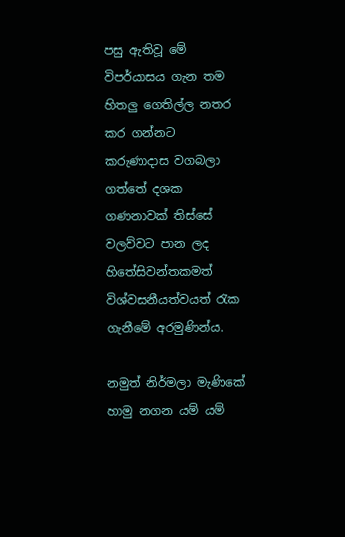පසු ඇතිවූ මේ විපර්යාසය ගැන තම හිතලු ගෙතිල්ල නතර කර ගන්නට කරුණාදාස වගබලා ගත්තේ දශක ගණනාවක් තිස්සේ වලව්වට පාන ලද හිතේසිවන්තකමත් විශ්වසනීයත්වයත් රැක ගැනීමේ අරමුණින්ය.

නමුත් නිර්මලා මැණිකේ හාමු නගන යම් යම්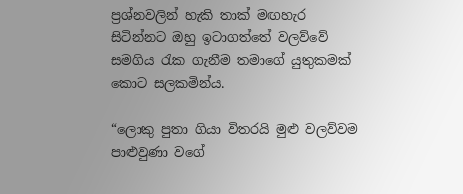ප්‍රශ්නවලින් හැකි තාක් මඟහැර සිටින්නට ඔහු ඉටාගත්තේ වලව්වේ සමගිය රැක ගැනීම තමාගේ යුතුකමක් කොට සලකමින්ය.

“ලොකු පුතා ගියා විතරයි මුළු වලව්වම පාළුවුණා වගේ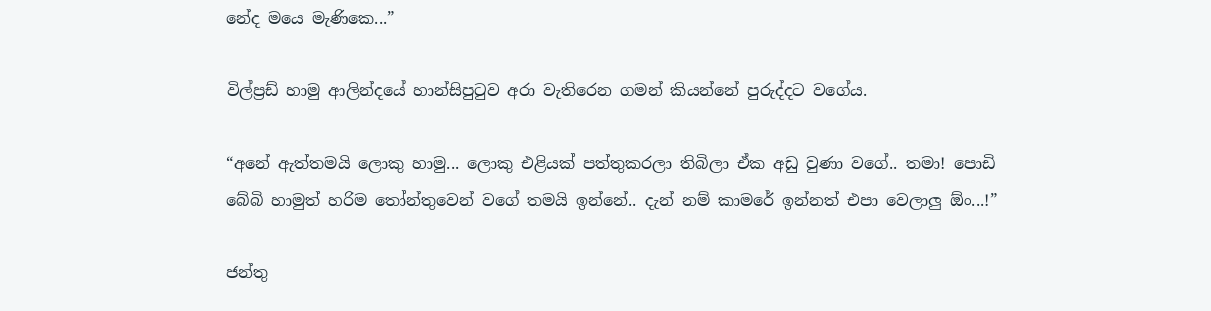නේද මයෙ මැණිකෙ...”

විල්ප්‍රඩ් හාමු ආලින්දයේ හාන්සිපුටුව අරා වැතිරෙන ගමන් කියන්නේ පුරුද්දට වගේය.

“අනේ ඇත්තමයි ලොකු හාමු... ලොකු එළියක් පත්තුකරලා තිබිලා ඒක අඩු වුණා වගේ.. තමා! පොඩි බේබි හාමුත් හරිම තෝන්තුවෙන් වගේ තමයි ඉන්නේ.. දැන් නම් කාමරේ ඉන්නත් එපා වෙලාලු ඕං...!”

ජන්තු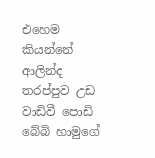එහෙම කියන්නේ ආලින්ද තරප්පුව උඩ වාඩිවී පොඩි බේබි හාමුගේ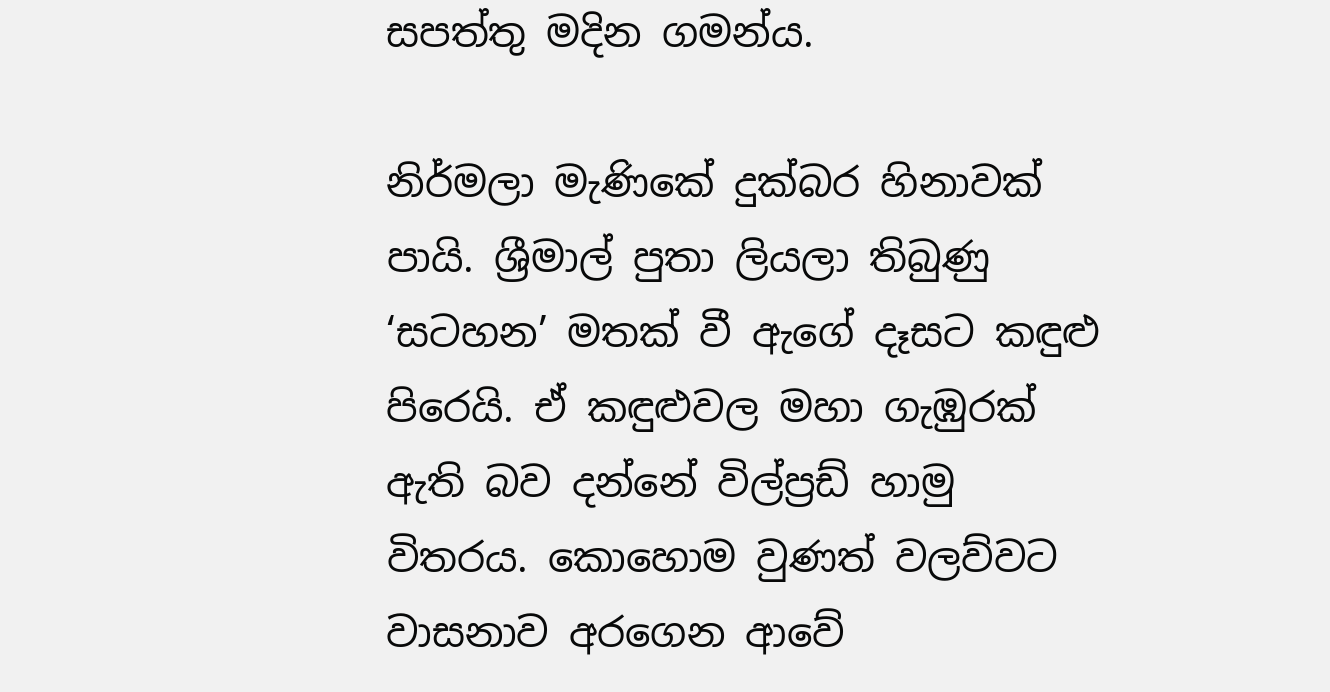සපත්තු මදින ගමන්ය.

නිර්මලා මැණිකේ දුක්බර හිනාවක් පායි. ශ්‍රීමාල් පුතා ලියලා තිබුණු ‘සටහන’ මතක් වී ඇගේ දෑසට කඳුළු පිරෙයි. ඒ කඳුළුවල මහා ගැඹුරක් ඇති බව දන්නේ විල්ප්‍රඩ් හාමු විතරය. කොහොම වුණත් වලව්වට වාසනාව අරගෙන ආවේ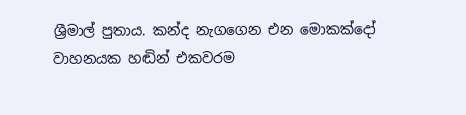ශ්‍රීමාල් පුතාය. කන්ද නැගගෙන එන මොකක්දෝ වාහනයක හඬින් එකවරම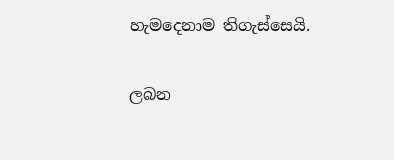හැමදෙනාම තිගැස්සෙයි.

ලබන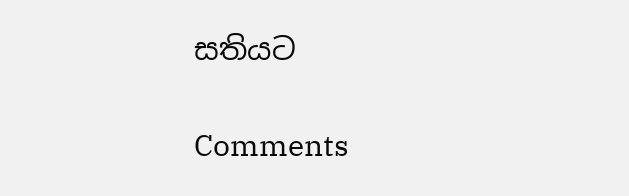සතියට

Comments